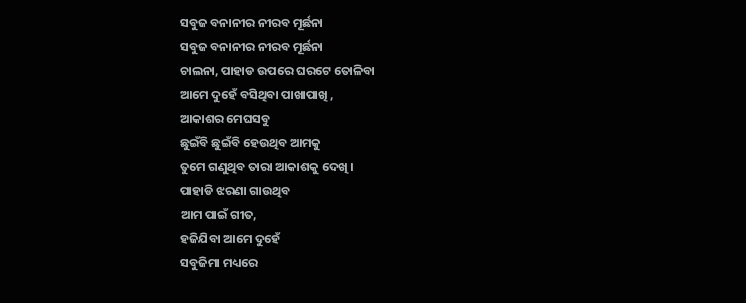ସବୁଜ ବନାନୀର ନୀରବ ମୂର୍ଛନା
ସବୁଜ ବନାନୀର ନୀରବ ମୂର୍ଛନା
ଚାଲନା, ପାହାଡ ଉପରେ ଘରଟେ ତୋଳିବା
ଆମେ ଦୁହେଁ ବସିଥିବା ପାଖାପାଖି ,
ଆକାଶର ମେଘସବୁ
ଛୁଇଁବି ଛୁଇଁବି ହେଉଥିବ ଆମକୁ
ତୁମେ ଗଣୁଥିବ ତାରା ଆକାଶକୁ ଦେଖି ।
ପାହାଡି ଝରଣା ଗାଉଥିବ
ଆମ ପାଇଁ ଗୀତ,
ହଜିଯିବା ଆମେ ଦୁହେଁ
ସବୁଜିମା ମଧ୍ୟରେ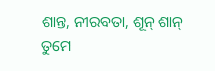ଶାନ୍ତ, ନୀରବତା, ଶୂନ୍ ଶାନ୍
ତୁମେ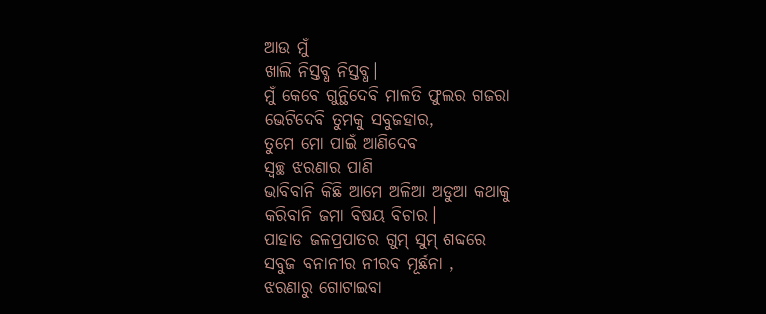ଆଉ ମୁଁ
ଖାଲି ନିସ୍ତବ୍ଧ ନିସ୍ତବ୍ଧ।
ମୁଁ କେବେ ଗୁନ୍ଥିଦେବି ମାଳତି ଫୁଲର ଗଜରା
ଭେଟିଦେବି ତୁମକୁ ସବୁଜହାର,
ତୁମେ ମୋ ପାଇଁ ଆଣିଦେବ
ସ୍ବଚ୍ଛ ଝରଣାର ପାଣି
ଭାବିବାନି କିଛି ଆମେ ଅଳିଆ ଅଡୁଆ କଥାକୁ
କରିବାନି ଜମା ବିଷୟ ବିଚାର।
ପାହାଡ ଜଳପ୍ରପାତର ଗୁମ୍ ସୁମ୍ ଶବ୍ଦରେ
ସବୁଜ ବନାନୀର ନୀରବ ମୂର୍ଛନା ,
ଝରଣାରୁ ଗୋଟାଇବା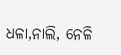ଧଳା,ନାଲି, ନେଳି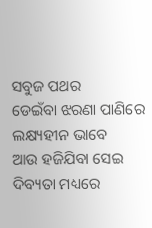ସବୁଜ ପଥର
ଡେଇଁବା ଝରଣା ପାଣିରେ ଲକ୍ଷ୍ୟହୀନ ଭାବେ
ଆଉ ହଜିଯିବା ସେଇ ଦିବ୍ୟତା ମଧ୍ୟରେ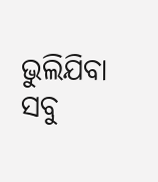ଭୁଲିଯିବା ସବୁ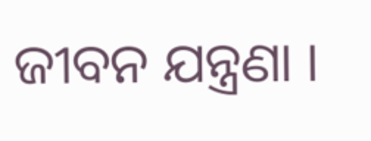ଜୀବନ ଯନ୍ତ୍ରଣା ।